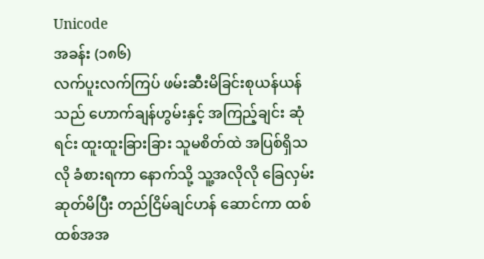Unicode
အခန်း (၁၈၆)
လက်ပူးလက်ကြပ် ဖမ်းဆီးမိခြင်းစုယန်ယန်သည် ဟောက်ချန်ဟွမ်းနှင့် အကြည့်ချင်း ဆုံရင်း ထူးထူးခြားခြား သူမစိတ်ထဲ အပြစ်ရှိသလို ခံစားရကာ နောက်သို့ သူ့အလိုလို ခြေလှမ်း ဆုတ်မိပြီး တည်ငြိမ်ချင်ဟန် ဆောင်ကာ ထစ်ထစ်အအ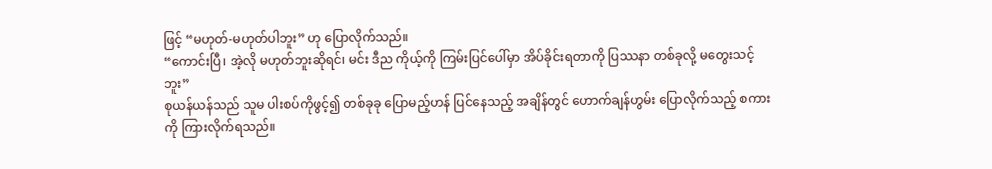ဖြင့် “မဟုတ်-မဟုတ်ပါဘူး” ဟု ပြောလိုက်သည်။
“ကောင်းပြီ၊ အဲ့လို မဟုတ်ဘူးဆိုရင်၊ မင်း ဒီည ကိုယ့်ကို ကြမ်းပြင်ပေါ်မှာ အိပ်ခိုင်းရတာကို ပြဿနာ တစ်ခုလို့ မတွေးသင့်ဘူး”
စုယန်ယန်သည် သူမ ပါးစပ်ကိုဖွင့်၍ တစ်ခုခု ပြောမည့်ဟန် ပြင်နေသည့် အချိန်တွင် ဟောက်ချန်ဟွမ်း ပြောလိုက်သည့် စကားကို ကြားလိုက်ရသည်။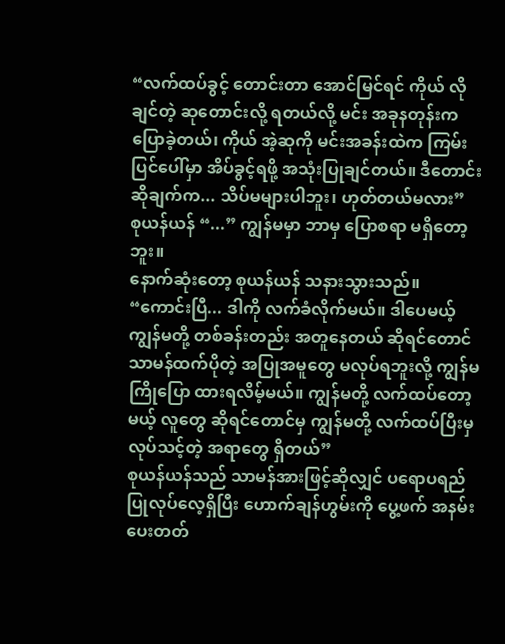“လက်ထပ်ခွင့် တောင်းတာ အောင်မြင်ရင် ကိုယ် လိုချင်တဲ့ ဆုတောင်းလို့ ရတယ်လို့ မင်း အခုနတုန်းက ပြောခဲ့တယ်၊ ကိုယ် အဲ့ဆုကို မင်းအခန်းထဲက ကြမ်းပြင်ပေါ်မှာ အိပ်ခွင့်ရဖို့ အသုံးပြုချင်တယ်။ ဒီတောင်းဆိုချက်က... သိပ်မများပါဘူး၊ ဟုတ်တယ်မလား”
စုယန်ယန် “...” ကျွန်မမှာ ဘာမှ ပြောစရာ မရှိတော့ဘူး။
နောက်ဆုံးတော့ စုယန်ယန် သနားသွားသည်။
“ကောင်းပြီ... ဒါကို လက်ခံလိုက်မယ်။ ဒါပေမယ့် ကျွန်မတို့ တစ်ခန်းတည်း အတူနေတယ် ဆိုရင်တောင် သာမန်ထက်ပိုတဲ့ အပြုအမူတွေ မလုပ်ရဘူးလို့ ကျွန်မ ကြိုပြော ထားရလိမ့်မယ်။ ကျွန်မတို့ လက်ထပ်တော့မယ့် လူတွေ ဆိုရင်တောင်မှ ကျွန်မတို့ လက်ထပ်ပြီးမှ လုပ်သင့်တဲ့ အရာတွေ ရှိတယ်”
စုယန်ယန်သည် သာမန်အားဖြင့်ဆိုလျှင် ပရောပရည် ပြုလုပ်လေ့ရှိပြီး ဟောက်ချန်ဟွမ်းကို ပွေ့ဖက် အနမ်း ပေးတတ်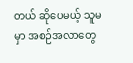တယ် ဆိုပေမယ့် သူမမှာ အစဉ်အလာတွေ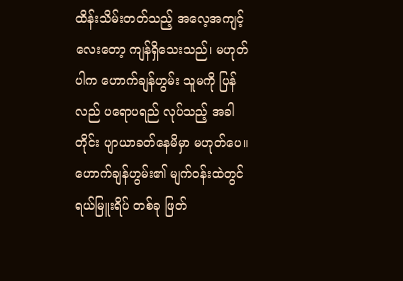ထိန်းသိမ်းတတ်သည့် အလေ့အကျင့်လေးတော့ ကျန်ရှိသေးသည်၊ မဟုတ်ပါက ဟောက်ချန်ဟွမ်း သူမကို ပြန်လည် ပရောပရည် လုပ်သည့် အခါတိုင်း ပျာယာခတ်နေမိမှာ မဟုတ်ပေ။
ဟောက်ချန်ဟွမ်း၏ မျက်ဝန်းထဲတွင် ရယ်မြူးရိပ် တစ်ခု ဖြတ်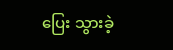ပြေး သွားခဲ့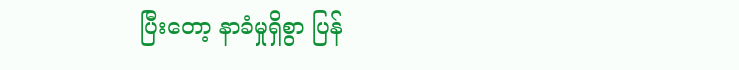ပြီးတော့ နာခံမှုရှိစွာ ပြန်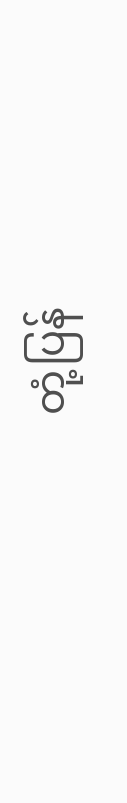တုံ့ပြန်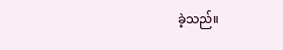ခဲ့သည်။